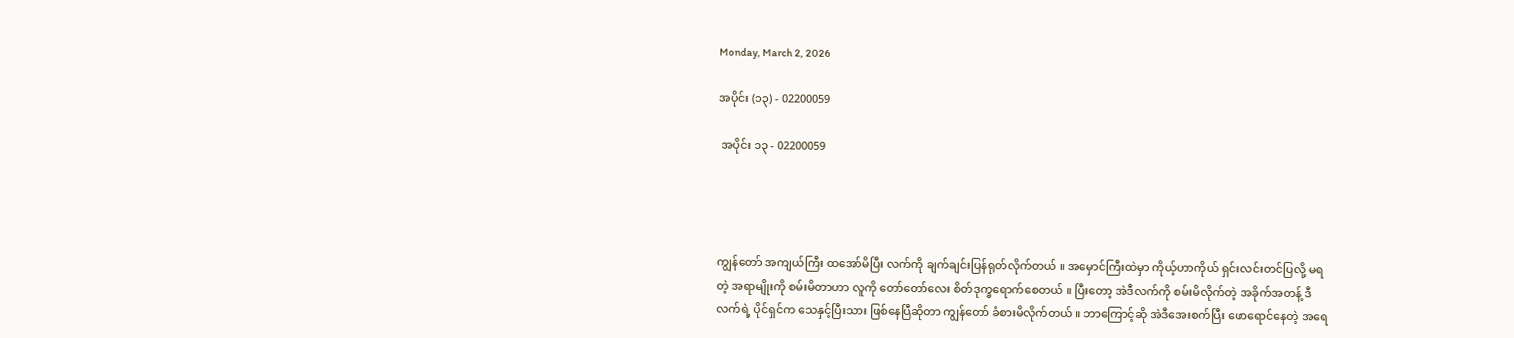Monday, March 2, 2026

အပိုင်း (၁၃) - 02200059

 အပိုင်း ၁၃ - 02200059




ကျွန်တော် အကျယ်ကြီး ထအော်မိပြီး လက်ကို ချက်ချင်းပြန်ရုတ်လိုက်တယ် ။ အမှောင်ကြီးထဲမှာ ကိုယ့်ဟာကိုယ် ရှင်းလင်းတင်ပြလို့ မရတဲ့ အရာမျိုးကို စမ်းမိတာဟာ လူကို တော်တော်လေး စိတ်ဒုက္ခရောက်စေတယ် ။ ပြီးတော့ အဲဒီလက်ကို စမ်းမိလိုက်တဲ့ အခိုက်အတန့် ဒီလက်ရဲ့ ပိုင်ရှင်က သေနှင့်ပြီးသား ဖြစ်နေပြီဆိုတာ ကျွန်တော် ခံစားမိလိုက်တယ် ။ ဘာကြောင့်ဆို အဲဒီအေးစက်ပြီး ဖောရောင်နေတဲ့ အရေ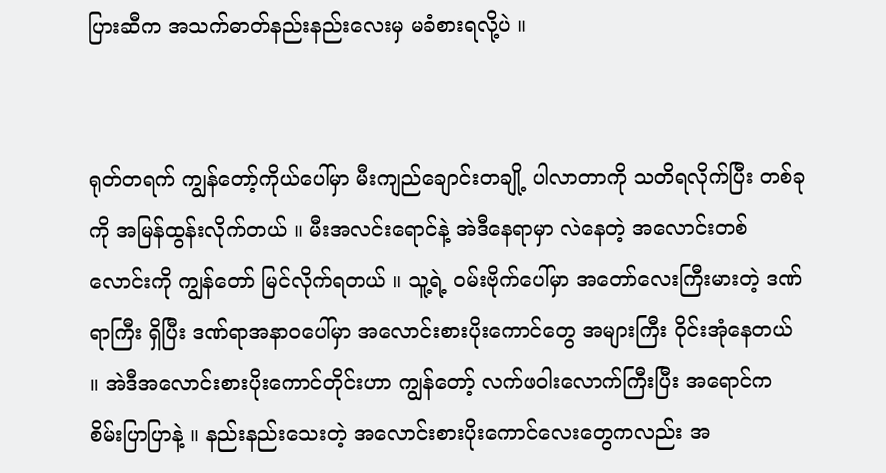ပြားဆီက အသက်ဓာတ်နည်းနည်းလေးမှ မခံစားရလို့ပဲ ။


ရုတ်တရက် ကျွန်တော့်ကိုယ်ပေါ်မှာ မီးကျည်ချောင်းတချို့ ပါလာတာကို သတိရလိုက်ပြီး တစ်ခုကို အမြန်ထွန်းလိုက်တယ် ။ မီးအလင်းရောင်နဲ့ အဲဒီနေရာမှာ လဲနေတဲ့ အလောင်းတစ်လောင်းကို ကျွန်တော် မြင်လိုက်ရတယ် ။ သူ့ရဲ့ ဝမ်းဗိုက်ပေါ်မှာ အတော်လေးကြီးမားတဲ့ ဒဏ်ရာကြီး ရှိပြီး ဒဏ်ရာအနာဝပေါ်မှာ အလောင်းစားပိုးကောင်တွေ အများကြီး ဝိုင်းအုံနေတယ် ။ အဲဒီအလောင်းစားပိုးကောင်တိုင်းဟာ ကျွန်တော့် လက်ဖဝါးလောက်ကြီးပြီး အရောင်က စိမ်းပြာပြာနဲ့ ။ နည်းနည်းသေးတဲ့ အလောင်းစားပိုးကောင်လေးတွေကလည်း အ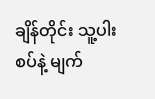ချိန်တိုင်း သူ့ပါးစပ်နဲ့ မျက်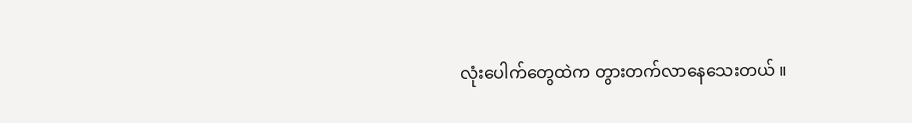လုံးပေါက်တွေထဲက တွားတက်လာနေသေးတယ် ။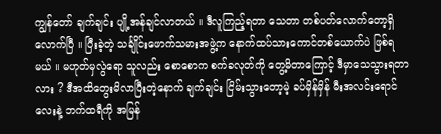ကျွန်တော် ချက်ချင်း ပျို့အန်ချင်လာတယ် ။ ဒီလူကြည့်ရတာ သေတာ တစ်ပတ်လောက်တော့ရှိလောက်ပြီ ။ ပြီးခဲ့တဲ့ သင်္ချိုင်းဖောက်သမားအဖွဲ့က နောက်ထပ်သားကောင်တစ်ယောက်ပဲ ဖြစ်ရမယ် ။ မဟုတ်မှလွဲရော သူလည်း စောစောက စက်ခလုတ်ကို တွေ့မိတာကြောင့် ဒီမှာသေသွားရတာလား ? ဒီအထိတွေးမိလာပြီးတဲ့နောက် ချက်ချင်း ငြိမ်းသွားတော့မဲ့ ခပ်မှိန်မှိန် မီးအလင်းရောင်လေးနဲ့ ဘက်ထရီကို အမြန်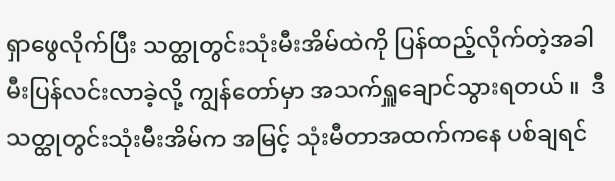ရှာဖွေလိုက်ပြီး သတ္ထုတွင်းသုံးမီးအိမ်ထဲကို ပြန်ထည့်လိုက်တဲ့အခါ မီးပြန်လင်းလာခဲ့လို့ ကျွန်တော်မှာ အသက်ရှူချောင်သွားရတယ် ။  ဒီသတ္ထုတွင်းသုံးမီးအိမ်က အမြင့် သုံးမီတာအထက်ကနေ ပစ်ချရင်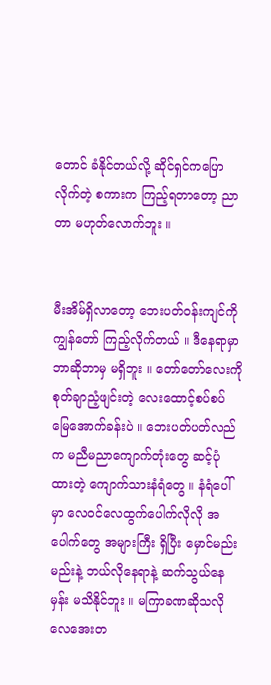တောင် ခံနိုင်တယ်လို့ ဆိုင်ရှင်ကပြောလိုက်တဲ့ စကားက ကြည့်ရတာတော့ ညာတာ မဟုတ်လောက်ဘူး ။


မီးအိမ်ရှိလာတော့ ဘေးပတ်ဝန်းကျင်ကို ကျွန်တော် ကြည့်လိုက်တယ် ။ ဒီနေရာမှာ ဘာဆိုဘာမှ မရှိဘူး ။ တော်တော်လေးကို စုတ်ချာညံ့ဖျင်းတဲ့ လေးထောင့်စပ်စပ် မြေအောက်ခန်းပဲ ။ ဘေးပတ်ပတ်လည်က မညီမညာကျောက်တုံးတွေ ဆင့်ပုံထားတဲ့ ကျောက်သားနံရံတွေ ။ နံရံပေါ်မှာ လေဝင်လေထွက်ပေါက်လိုလို အပေါက်တွေ အများကြီး ရှိပြီး မှောင်မည်းမည်းနဲ့ ဘယ်လိုနေရာနဲ့ ဆက်သွယ်နေမှန်း မသိနိုင်ဘူး ။ မကြာခဏဆိုသလို လေအေးတ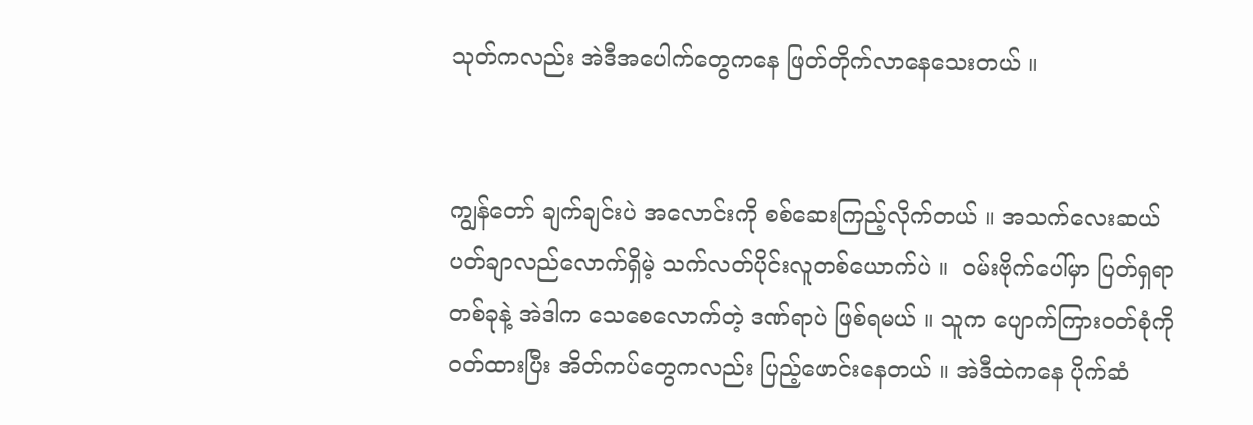သုတ်ကလည်း အဲဒီအပေါက်တွေကနေ ဖြတ်တိုက်လာနေသေးတယ် ။


ကျွန်တော် ချက်ချင်းပဲ အလောင်းကို စစ်ဆေးကြည့်လိုက်တယ် ။ အသက်လေးဆယ်ပတ်ချာလည်လောက်ရှိမဲ့ သက်လတ်ပိုင်းလူတစ်ယောက်ပဲ ။  ဝမ်းဗိုက်ပေါ်မှာ ပြတ်ရှရာတစ်ခုနဲ့ အဲဒါက သေစေလောက်တဲ့ ဒဏ်ရာပဲ ဖြစ်ရမယ် ။ သူက ပျောက်ကြားဝတ်စုံကို ဝတ်ထားပြီး အိတ်ကပ်တွေကလည်း ပြည့်ဖောင်းနေတယ် ။ အဲဒီထဲကနေ ပိုက်ဆံ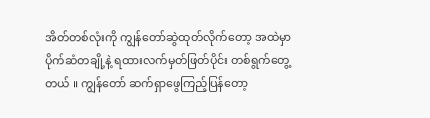အိတ်တစ်လုံးကို ကျွန်တော်ဆွဲထုတ်လိုက်တော့ အထဲမှာ ပိုက်ဆံတချို့နဲ့ ရထားလက်မှတ်ဖြတ်ပိုင်း တစ်ရွက်တွေ့တယ် ။ ကျွန်တော် ဆက်ရှာဖွေကြည့်ပြန်တော့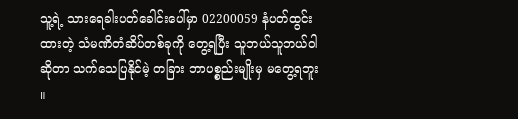သူ့ရဲ့ သားရေခါးပတ်ခေါင်းပေါ်မှာ 02200059 နံပတ်ထွင်းထားတဲ့ သံမဏိတံဆိပ်တစ်ခုကို တွေ့ရပြီး သူဘယ်သူဘယ်ဝါဆိုတာ သက်သေပြနိုင်မဲ့ တခြား ဘာပစ္စည်းမျိုးမှ မတွေ့ရဘူး ။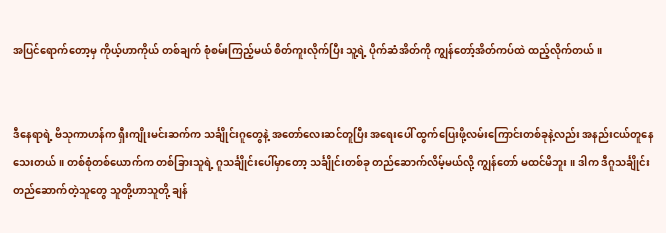အပြင်ရောက်တော့မှ ကိုယ့်ဟာကိုယ် တစ်ချက် စုံစမ်းကြည့်မယ် စိတ်ကူးလိုက်ပြီး သူ့ရဲ့ ပိုက်ဆံအိတ်ကို ကျွန်တော့်အိတ်ကပ်ထဲ ထည့်လိုက်တယ် ။


ဒီနေရာရဲ့ ဗိသုကာဟန်က ရှီးကျိုးမင်းဆက်က သင်္ချိုင်းဂူတွေနဲ့ အတော်လေးဆင်တူပြီး အရေးပေါ် ထွက်ပြေးဖို့လမ်းကြောင်းတစ်ခုနဲ့လည်း အနည်းငယ်တူနေသေးတယ် ။ တစ်စုံတစ်ယောက်က တစ်ခြားသူရဲ့ ဂူသင်္ချိုင်းပေါ်မှာတော့ သင်္ချိုင်းတစ်ခု တည်ဆောက်လိမ့်မယ်လို့ ကျွန်တော် မထင်မိဘူး ။ ဒါက ဒီဂူသင်္ချိုင်းတည်ဆောက်တဲ့သူတွေ သူတို့ဟာသူတို့ ချန်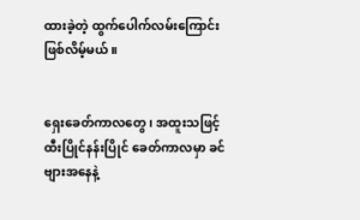ထားခဲ့တဲ့ ထွက်ပေါက်လမ်းကြောင်း ဖြစ်လိမ့်မယ် ။


ရှေးခေတ်ကာလတွေ ၊ အထူးသဖြင့် ထီးပြိုင်နန်းပြိုင် ခေတ်ကာလမှာ ခင်ဗျားအနေနဲ့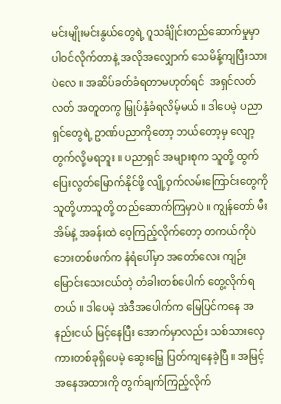မင်းမျိုးမင်းနွယ်တွေရဲ့ ဂူသင်္ချိုင်းတည်ဆောက်မှုမှာ ပါဝင်လိုက်တာနဲ့ အလိုအလျှောက် သေမိန့်ကျပြီးသားပဲလေ ။ အဆိပ်ခတ်ခံရတာမဟုတ်ရင်  အရှင်လတ်လတ် အတူတကွ မြှုပ်နှံခံရလိမ့်မယ် ။ ဒါပေမဲ့ ပညာရှင်တွေရဲ့ ဥာဏ်ပညာကိုတော့ ဘယ်တော့မှ လျော့တွက်လို့မရဘူး ။ ပညာရှင် အများစုက သူတို့ ထွက်ပြေးလွတ်မြောက်နိုင်ဖို့ လျို့ဝှက်လမ်းကြောင်းတွေကို သူတို့ဟာသူတို့ တည်ဆောက်ကြမှာပဲ ။ ကျွန်တော် မီးအိမ်နဲ့ အခန်းထဲ ဝေ့ကြည့်လိုက်တော့ တကယ်ကိုပဲ ဘေးတစ်ဖက်က နံရံပေါ်မှာ အတော်လေး ကျဉ်းမြောင်းသေးငယ်တဲ့ တံခါးတစ်ပေါက် တွေ့လိုက်ရတယ် ။ ဒါပေမဲ့ အဲဒီအပေါက်က မြေပြင်ကနေ အနည်းငယ် မြင့်နေပြီး အောက်မှာလည်း သစ်သားလှေကားတစ်ခုရှိပေမဲ့ ဆွေးမြေ့ ပြတ်ကျနေခဲ့ပြီ ။ အမြင့်အနေအထားကို တွက်ချက်ကြည့်လိုက်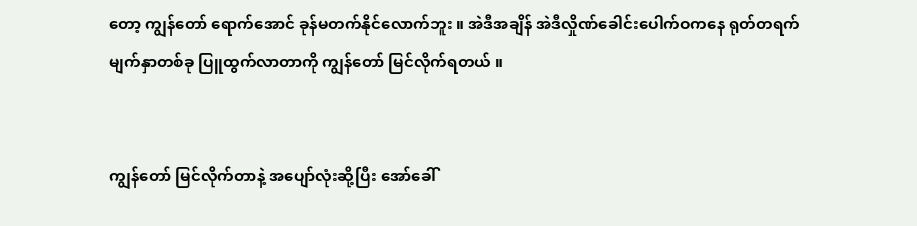တော့ ကျွန်တော် ရောက်အောင် ခုန်မတက်နိုင်လောက်ဘူး ။ အဲဒီအချိန် အဲဒီလှိုဏ်ခေါင်းပေါက်ဝကနေ ရုတ်တရက် မျက်နှာတစ်ခု ပြူထွက်လာတာကို ကျွန်တော် မြင်လိုက်ရတယ် ။


ကျွန်တော် မြင်လိုက်တာနဲ့ အပျော်လုံးဆို့ပြီး အော်ခေါ်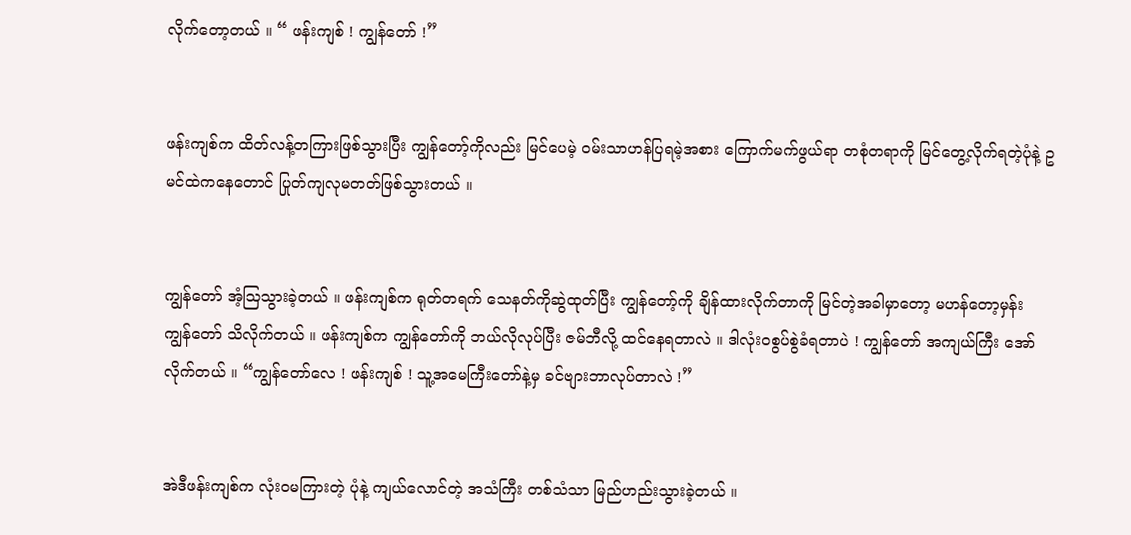လိုက်တော့တယ် ။ “ ဖန်းကျစ် ! ကျွန်တော် !”


ဖန်းကျစ်က ထိတ်လန့်တကြားဖြစ်သွားပြီး ကျွန်တော့်ကိုလည်း မြင်ပေမဲ့ ဝမ်းသာဟန်ပြရမဲ့အစား ကြောက်မက်ဖွယ်ရာ တစုံတရာကို မြင်တွေ့လိုက်ရတဲ့ပုံနဲ့ ဥမင်ထဲကနေတောင် ပြုတ်ကျလုမတတ်ဖြစ်သွားတယ် ။


ကျွန်တော် အံ့ဩသွားခဲ့တယ် ။ ဖန်းကျစ်က ရုတ်တရက် သေနတ်ကိုဆွဲထုတ်ပြီး ကျွန်တော့်ကို ချိန်ထားလိုက်တာကို မြင်တဲ့အခါမှာတော့ မဟန်တော့မှန်း ကျွန်တော် သိလိုက်တယ် ။ ဖန်းကျစ်က ကျွန်တော်ကို ဘယ်လိုလုပ်ပြီး ဇမ်ဘီလို့ ထင်နေရတာလဲ ။ ဒါလုံးဝစွပ်စွဲခံရတာပဲ ! ကျွန်တော် အကျယ်ကြီး အော်လိုက်တယ် ။ “ကျွန်တော်လေ ! ဖန်းကျစ် ! သူ့အမေကြီးတော်နဲ့မှ ခင်ဗျားဘာလုပ်တာလဲ !”


အဲဒီဖန်းကျစ်က လုံးဝမကြားတဲ့ ပုံနဲ့ ကျယ်လောင်တဲ့ အသံကြီး တစ်သံသာ မြည်ဟည်းသွားခဲ့တယ် ။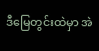ဒီမြေတွင်းထဲမှာ အဲ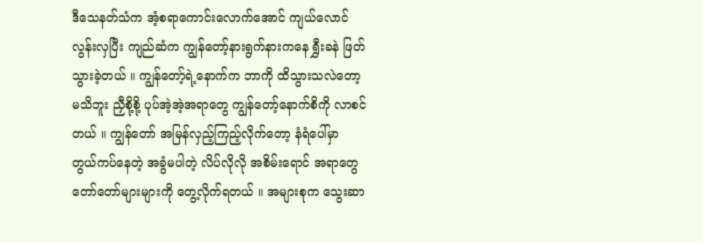ဒီသေနတ်သံက အံ့စရာကောင်းလောက်အောင် ကျယ်လောင်လွန်းလှပြီး ကျည်ဆံက ကျွန်တော့်နားရွက်နားကနေ ရွှီးခနဲ ဖြတ်သွားခဲ့တယ် ။ ကျွန်တော့်ရဲ့နောက်က ဘာကို ထိသွားသလဲတော့ မသိဘူး ညှီစို့စို့ ပုပ်အဲ့အဲ့အရာတွေ ကျွန်တော့်နောက်စိကို လာစင်တယ် ။ ကျွန်တော် အမြန်လှည့်ကြည့်လိုက်တော့ နံရံပေါ်မှာ တွယ်ကပ်နေတဲ့ အခွံမပါတဲ့ လိပ်လိုလို အစိမ်းရောင် အရာတွေ တော်တော်များများကို တွေ့လိုက်ရတယ် ။ အများစုက သွေးဆာ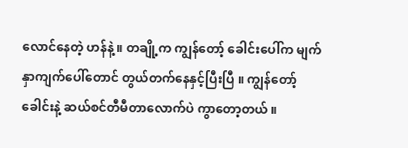လောင်နေတဲ့ ဟန်နဲ့ ။ တချို့က ကျွန်တော့် ခေါင်းပေါ်က မျက်နှာကျက်ပေါ်တောင် တွယ်တက်နေနှင့်ပြီးပြီ ။ ကျွန်တော့်ခေါင်းနဲ့ ဆယ်စင်တီမီတာလောက်ပဲ ကွာတော့တယ် ။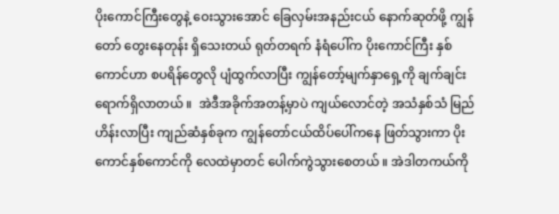ပိုးကောင်ကြီးတွေနဲ့ ဝေးသွားအောင် ခြေလှမ်းအနည်းငယ် နောက်ဆုတ်ဖို့ ကျွန်တော် တွေးနေတုန်း ရှိသေးတယ် ရုတ်တရက် နံရံပေါ်က ပိုးကောင်ကြီး နှစ်ကောင်ဟာ စပရိန်တွေလို ပျံထွက်လာပြီး ကျွန်တော့်မျက်နှာရှေ့ကို ချက်ချင်းရောက်ရှိလာတယ် ။  အဲဒီအခိုက်အတန့်မှာပဲ ကျယ်လောင်တဲ့ အသံနှစ်သံ မြည်ဟိန်းလာပြီး ကျည်ဆံနှစ်ခုက ကျွန်တော်ငယ်ထိပ်ပေါ်ကနေ ဖြတ်သွားကာ ပိုးကောင်နှစ်ကောင်ကို လေထဲမှာတင် ပေါက်ကွဲသွားစေတယ် ။ အဲဒါတကယ်ကို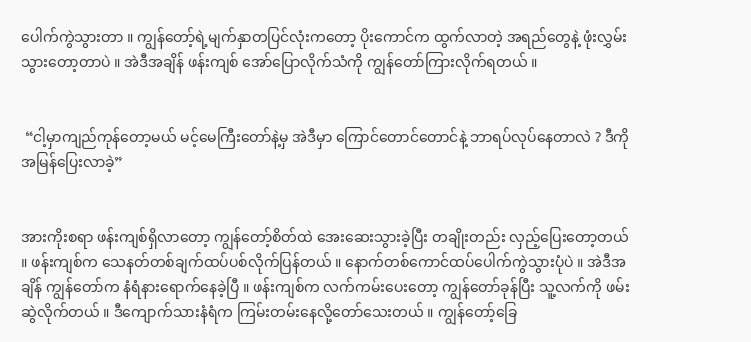ပေါက်ကွဲသွားတာ ။ ကျွန်တော့်ရဲ့မျက်နှာတပြင်လုံးကတော့ ပိုးကောင်က ထွက်လာတဲ့ အရည်တွေနဲ့ ဖုံးလွှမ်းသွားတော့တာပဲ ။ အဲဒီအချိန် ဖန်းကျစ် အော်ပြောလိုက်သံကို ကျွန်တော်ကြားလိုက်ရတယ် ။


 “ငါ့မှာကျည်ကုန်တော့မယ် မင့်မေကြီးတော်နဲ့မှ အဲဒီမှာ ကြောင်တောင်တောင်နဲ့ ဘာရပ်လုပ်နေတာလဲ ? ဒီကို အမြန်ပြေးလာခဲ့”


အားကိုးစရာ ဖန်းကျစ်ရှိလာတော့ ကျွန်တော့်စိတ်ထဲ အေးဆေးသွားခဲ့ပြီး တချိုးတည်း လှည့်ပြေးတော့တယ် ။ ဖန်းကျစ်က သေနတ်တစ်ချက်ထပ်ပစ်လိုက်ပြန်တယ် ။ နောက်တစ်ကောင်ထပ်ပေါက်ကွဲသွားပုံပဲ ။ အဲဒီအချိန် ကျွန်တော်က နံရံနားရောက်နေခဲ့ပြီ ။ ဖန်းကျစ်က လက်ကမ်းပေးတော့ ကျွန်တော်ခုန်ပြီး သူ့လက်ကို ဖမ်းဆွဲလိုက်တယ် ။ ဒီကျောက်သားနံရံက ကြမ်းတမ်းနေလို့တော်သေးတယ် ။ ကျွန်တော့်ခြေ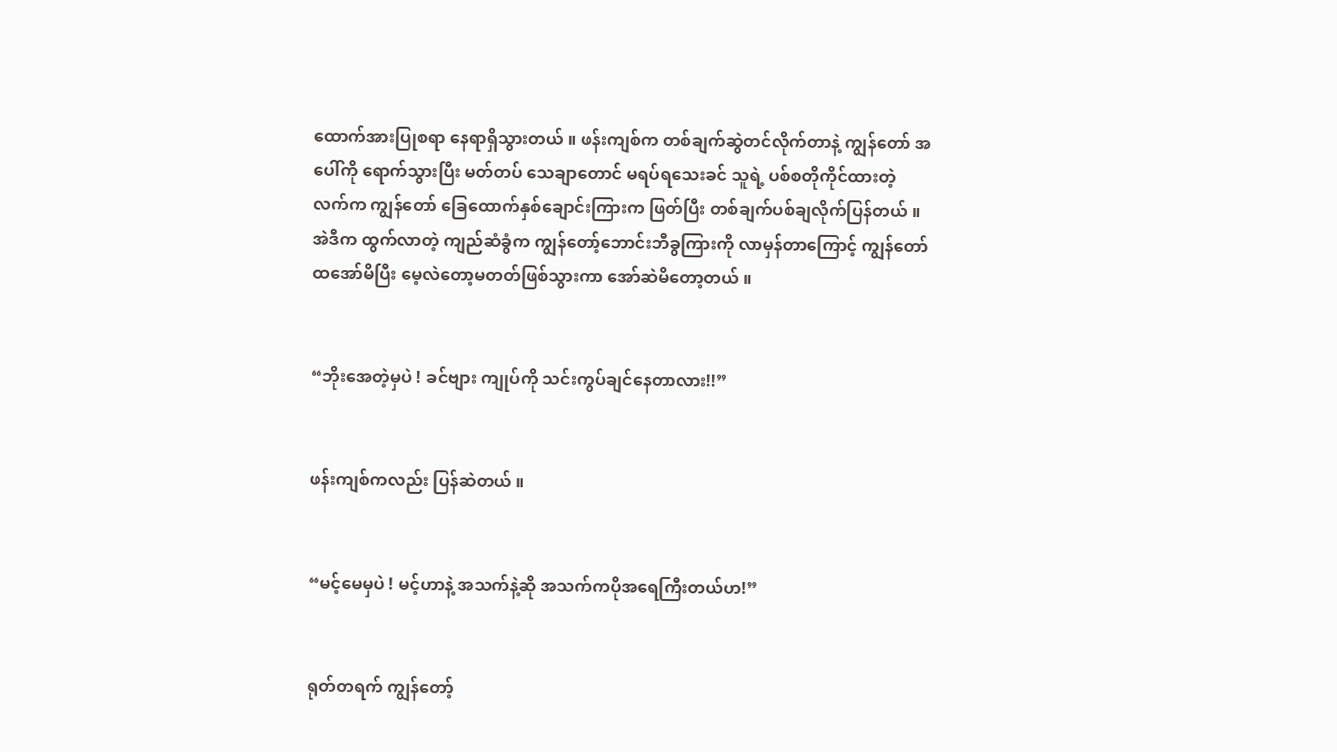ထောက်အားပြုစရာ နေရာရှိသွားတယ် ။ ဖန်းကျစ်က တစ်ချက်ဆွဲတင်လိုက်တာနဲ့ ကျွန်တော် အပေါ်ကို ရောက်သွားပြီး မတ်တပ် သေချာတောင် မရပ်ရသေးခင် သူရဲ့ ပစ်စတိုကိုင်ထားတဲ့ လက်က ကျွန်တော် ခြေထောက်နှစ်ချောင်းကြားက ဖြတ်ပြီး တစ်ချက်ပစ်ချလိုက်ပြန်တယ် ။ အဲဒီက ထွက်လာတဲ့ ကျည်ဆံခွံက ကျွန်တော့်ဘောင်းဘီခွကြားကို လာမှန်တာကြောင့် ကျွန်တော်ထအော်မိပြီး မေ့လဲတော့မတတ်ဖြစ်သွားကာ အော်ဆဲမိတော့တယ် ။


“ဘိုးအေတဲ့မှပဲ ! ခင်ဗျား ကျုပ်ကို သင်းကွပ်ချင်နေတာလား!!”


ဖန်းကျစ်ကလည်း ပြန်ဆဲတယ် ။


“မင့်မေမှပဲ ! မင့်ဟာနဲ့ အသက်နဲ့ဆို အသက်ကပိုအရေကြီးတယ်ဟ!”


ရုတ်တရက် ကျွန်တော့်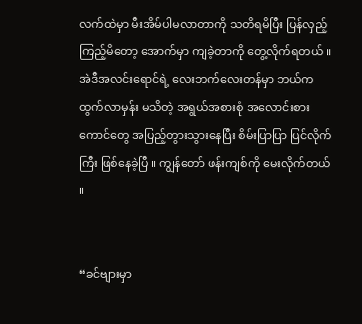လက်ထဲမှာ မီးအိမ်ပါမလာတာကို သတိရမိပြီး ပြန်လှည့်ကြည့်မိတော့ အောက်မှာ ကျခဲ့တာကို တွေ့လိုက်ရတယ် ။ အဲဒီအလင်းရောင်ရဲ့ လေးဘက်လေးတန်မှာ ဘယ်ကထွက်လာမှန်း မသိတဲ့ အရွယ်အစားစုံ အလောင်းစားကောင်တွေ အပြည့်တွားသွားနေပြီး စိမ်းပြာပြာ ပြင်လိုက်ကြီး ဖြစ်နေခဲ့ပြီ ။ ကျွန်တော် ဖန်းကျစ်ကို မေးလိုက်တယ် ။


“ခင်ဗျားမှာ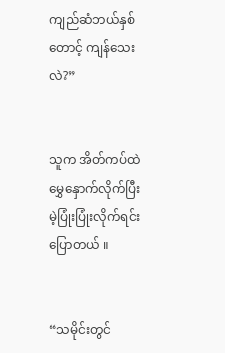ကျည်ဆံဘယ်နှစ်တောင့် ကျန်သေးလဲ?”


သူက အိတ်ကပ်ထဲမွှေနှောက်လိုက်ပြီး မဲ့ပြုံးပြုံးလိုက်ရင်း ပြောတယ် ။


“သမိုင်းတွင်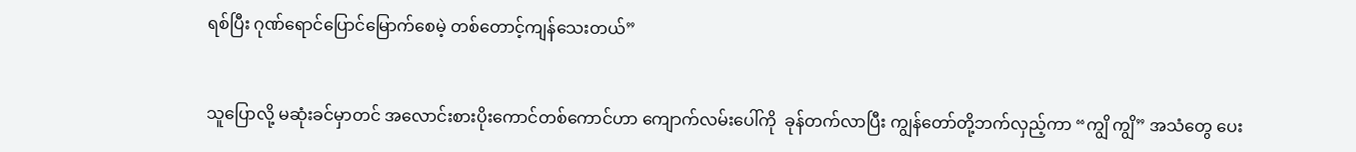ရစ်ပြီး ဂုဏ်ရောင်ပြောင်မြောက်စေမဲ့ တစ်တောင့်ကျန်သေးတယ်”


သူပြောလို့ မဆုံးခင်မှာတင် အလောင်းစားပိုးကောင်တစ်ကောင်ဟာ ကျောက်လမ်းပေါ်ကို  ခုန်တက်လာပြီး ကျွန်တော်တို့ဘက်လှည့်ကာ “ကျွိ ကျွိ” အသံတွေ ပေး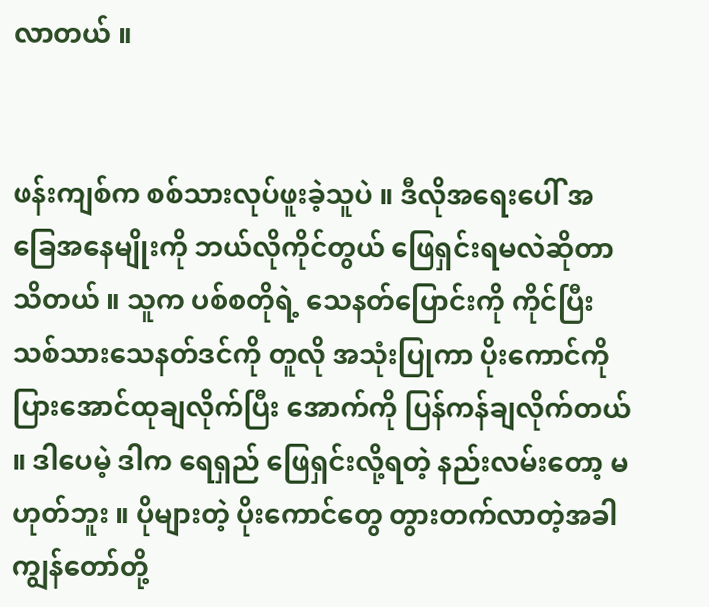လာတယ် ။


ဖန်းကျစ်က စစ်သားလုပ်ဖူးခဲ့သူပဲ ။ ဒီလိုအရေးပေါ် အခြေအနေမျိုးကို ဘယ်လိုကိုင်တွယ် ဖြေရှင်းရမလဲဆိုတာ သိတယ် ။ သူက ပစ်စတိုရဲ့ သေနတ်ပြောင်းကို ကိုင်ပြီး သစ်သားသေနတ်ဒင်ကို တူလို အသုံးပြုကာ ပိုးကောင်ကို ပြားအောင်ထုချလိုက်ပြီး အောက်ကို ပြန်ကန်ချလိုက်တယ် ။ ဒါပေမဲ့ ဒါက ရေရှည် ဖြေရှင်းလို့ရတဲ့ နည်းလမ်းတော့ မဟုတ်ဘူး ။ ပိုများတဲ့ ပိုးကောင်တွေ တွားတက်လာတဲ့အခါ ကျွန်တော်တို့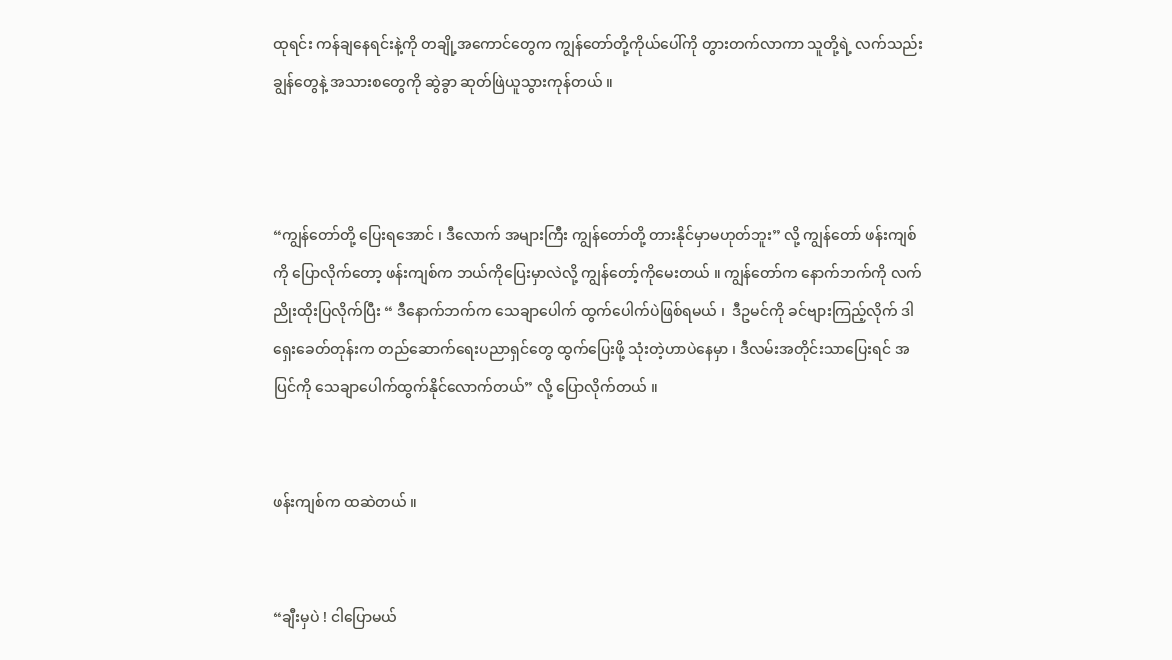ထုရင်း ကန်ချနေရင်းနဲ့ကို တချို့အကောင်တွေက ကျွန်တော်တို့ကိုယ်ပေါ်ကို တွားတက်လာကာ သူတို့ရဲ့ လက်သည်းချွန်တွေနဲ့ အသားစတွေကို ဆွဲခွာ ဆုတ်ဖြဲယူသွားကုန်တယ် ။



“ကျွန်တော်တို့ ပြေးရအောင် ၊ ဒီလောက် အများကြီး ကျွန်တော်တို့ တားနိုင်မှာမဟုတ်ဘူး” လို့ ကျွန်တော် ဖန်းကျစ်ကို ပြောလိုက်တော့ ဖန်းကျစ်က ဘယ်ကိုပြေးမှာလဲလို့ ကျွန်တော့်ကိုမေးတယ် ။ ကျွန်တော်က နောက်ဘက်ကို လက်ညိုးထိုးပြလိုက်ပြီး “ ဒီနောက်ဘက်က သေချာပေါက် ထွက်ပေါက်ပဲဖြစ်ရမယ် ၊  ဒီဥမင်ကို ခင်ဗျားကြည့်လိုက် ဒါရှေးခေတ်တုန်းက တည်ဆောက်ရေးပညာရှင်တွေ ထွက်ပြေးဖို့ သုံးတဲ့ဟာပဲနေမှာ ၊ ဒီလမ်းအတိုင်းသာပြေးရင် အပြင်ကို သေချာပေါက်ထွက်နိုင်လောက်တယ်” လို့ ပြောလိုက်တယ် ။


ဖန်းကျစ်က ထဆဲတယ် ။


“ချီးမှပဲ ! ငါပြောမယ်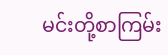မင်းတို့စာကြမ်း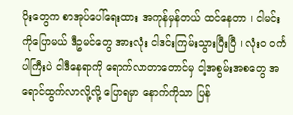ပိုးတွေက စာအုပ်ပေါ်ရေးထား အကုန်မှန်တယ် ထင်နေတာ ၊ ငါမင်းကိုပြောမယ် ဒီဥမင်တွေ အားလုံး ငါဒင်းကြမ်းသွားပြီးပြီ ၊ လုံးဝ ဝင်္ကပါကြီးပဲ ငါဒီနေရာကို ရောက်လာတာတောင်မှ ငါ့အစွမ်းအစတွေ အရောင်ထွက်လာလို့လို့ ပြောရမှာ နောက်ကိုသာ ပြန်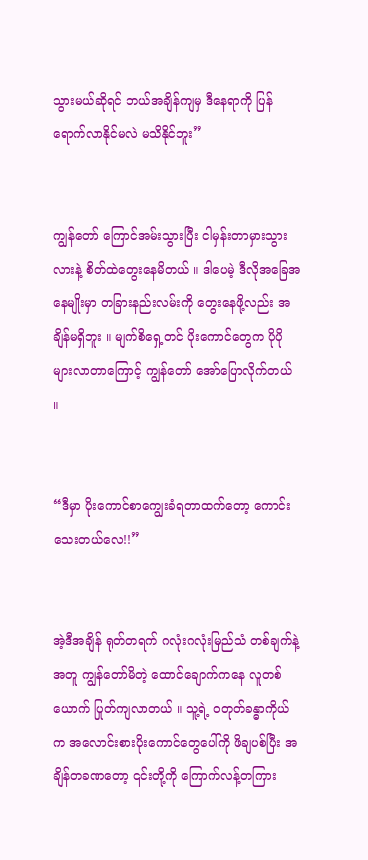သွားမယ်ဆိုရင် ဘယ်အချိန်ကျမှ ဒီနေရာကို ပြန်ရောက်လာနိုင်မလဲ မသိနိုင်ဘူး”


ကျွန်တော် ကြောင်အမ်းသွားပြီး ငါမှန်းတာမှားသွားလားနဲ့ စိတ်ထဲတွေးနေမိတယ် ။ ဒါပေမဲ့ ဒီလိုအခြေအနေမျိုးမှာ တခြားနည်းလမ်းကို တွေးနေဖို့လည်း အချိန်မရှိဘူး ။ မျက်စိရှေ့တင် ပိုးကောင်တွေက ပိုပိုများလာတာကြောင့် ကျွန်တော် အော်ပြောလိုက်တယ် ။


“ဒီမှာ ပိုးကောင်စာကျွေးခံရတာထက်တော့ ကောင်းသေးတယ်လေ!!”


အဲ့ဒီအချိန် ရုတ်တရက် ဂလုံးဂလုံးမြည်သံ တစ်ချက်နဲ့အတူ ကျွန်တော်မိတဲ့ ထောင်ချောက်ကနေ လူတစ်ယောက် ပြုတ်ကျလာတယ် ။ သူ့ရဲ့ ဝတုတ်ခန္ဓာကိုယ်က အလောင်းစားပိုးကောင်တွေပေါ်ကို ဖိချပစ်ပြီး အချိန်တခဏတော့ ၎င်းတို့ကို ကြောက်လန့်တကြား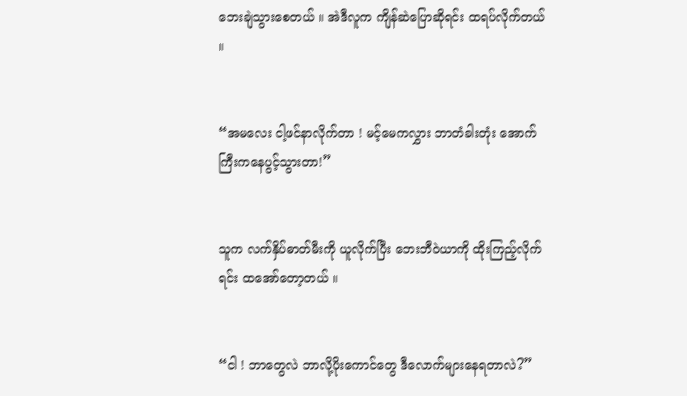ဘေးချဲသွားစေတယ် ။ အဲဒီလူက ကျိန်ဆဲပြောဆိုရင်း ထရပ်လိုက်တယ် ။


“အမလေး ငါ့ဖင်နာလိုက်တာ ! မင့်မေကလွှား ဘာတံခါးတုံး အောက်ကြီးကနေပွင့်သွားတာ!”


သူက လက်နှိပ်ဓာတ်မီးကို ယူလိုက်ပြီး ဘေးဘီဝဲယာကို ထိုးကြည့်လိုက်ရင်း ထအော်တော့တယ် ။


“ငါ ! ဘာတွေလဲ ဘာလို့ပိုးကောင်တွေ ဒီလောက်များနေရတာလဲ?”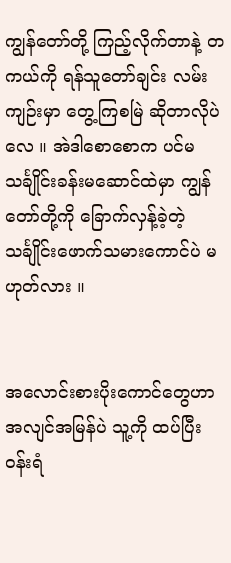ကျွန်တော်တို့ ကြည့်လိုက်တာနဲ့ တကယ်ကို ရန်သူတော်ချင်း လမ်းကျဉ်းမှာ တွေ့ကြစမြဲ ဆိုတာလိုပဲလေ ။ အဲဒါစောစောက ပင်မသင်္ချိုင်းခန်းမဆောင်ထဲမှာ ကျွန်တော်တို့ကို ခြောက်လှန့်ခဲ့တဲ့ သင်္ချိုင်းဖောက်သမားကောင်ပဲ မဟုတ်လား ။


အလောင်းစားပိုးကောင်တွေဟာ အလျင်အမြန်ပဲ သူ့ကို ထပ်ပြီး ဝန်းရံ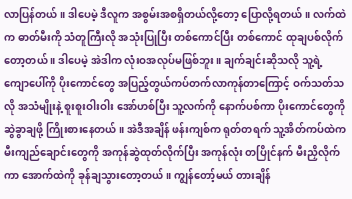လာပြန်တယ် ။ ဒါပေမဲ့ ဒီလူက အစွမ်းအစရှိတယ်လို့တော့ ပြောလို့ရတယ် ။ လက်ထဲက ဓာတ်မီးကို သံတူကြီးလို အသုံးပြုပြီး တစ်ကောင်ပြီး တစ်ကောင် ထုချပစ်လိုက်တော့တယ် ။ ဒါပေမဲ့ အဲဒါက လုံးဝအလုပ်မဖြစ်ဘူး ။ ချက်ချင်းဆိုသလို သူ့ရဲ့ ကျောပေါ်ကို ပိုးကောင်တွေ အပြည့်တွယ်ကပ်တက်လာကုန်တာကြောင့် ဝက်သတ်သလို အသံမျိုးနဲ့ စူးစူးဝါးဝါး အော်ဟစ်ပြီး သူ့လက်ကို နောက်ပစ်ကာ ပိုးကောင်တွေကို ဆွဲခွာချဖို့ ကြိုးစားနေတယ် ။ အဲဒီအချိန် ဖန်းကျစ်က ရုတ်တရက် သူ့အိတ်ကပ်ထဲက မီးကျည်ချောင်းတွေကို အကုန်ဆွဲထုတ်လိုက်ပြီး အကုန်လုံး တပြိုင်နက် မီးညှိလိုက်ကာ အောက်ထဲကို ခုန်ချသွားတော့တယ် ။ ကျွန်တော့်မယ် တားချိန်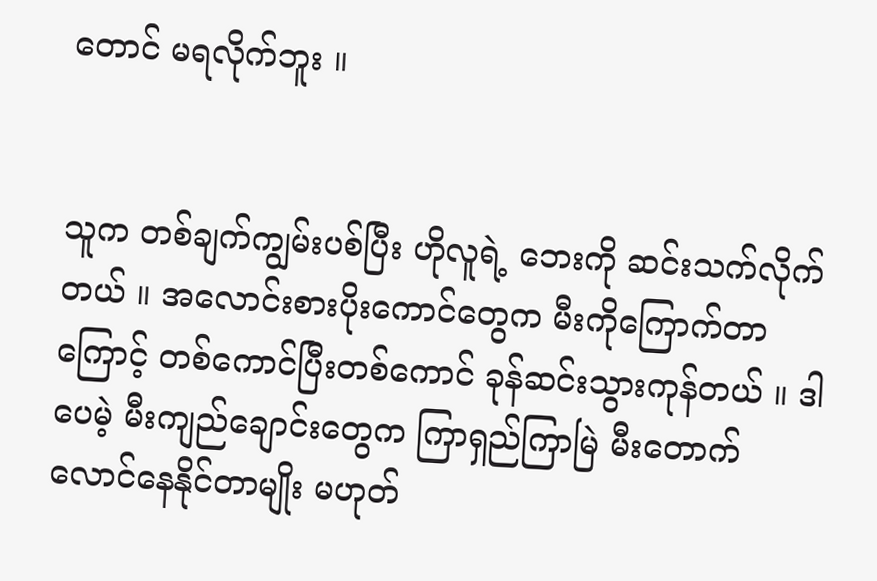တောင် မရလိုက်ဘူး ။


သူက တစ်ချက်ကျွမ်းပစ်ပြီး ဟိုလူရဲ့ ဘေးကို ဆင်းသက်လိုက်တယ် ။ အလောင်းစားပိုးကောင်တွေက မီးကိုကြောက်တာကြောင့် တစ်ကောင်ပြီးတစ်ကောင် ခုန်ဆင်းသွားကုန်တယ် ။ ဒါပေမဲ့ မီးကျည်ချောင်းတွေက ကြာရှည်ကြာမြဲ မီးတောက်လောင်နေနိုင်တာမျိုး မဟုတ်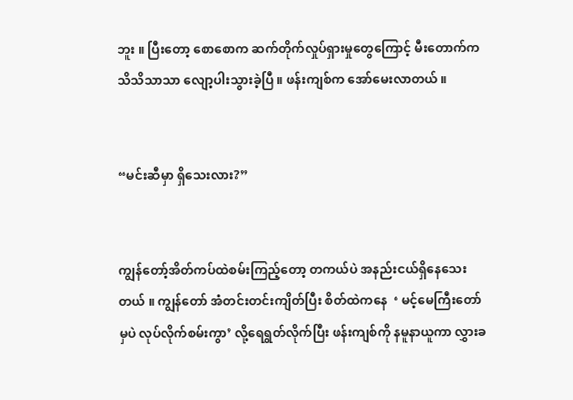ဘူး ။ ပြီးတော့ စောစောက ဆက်တိုက်လှုပ်ရှားမှုတွေကြောင့် မီးတောက်က သိသိသာသာ လျော့ပါးသွားခဲ့ပြီ ။ ဖန်းကျစ်က အော်မေးလာတယ် ။


“မင်းဆီမှာ ရှိသေးလား?”


ကျွန်တော့်အိတ်ကပ်ထဲစမ်းကြည့်တော့ တကယ်ပဲ အနည်းငယ်ရှိနေသေးတယ် ။ ကျွန်တော် အံတင်းတင်းကျိတ်ပြီး စိတ်ထဲကနေ  ‘ မင့်မေကြီးတော်မှပဲ လုပ်လိုက်စမ်းကွာ’ လို့ရေရွတ်လိုက်ပြီး ဖန်းကျစ်ကို နမူနာယူကာ လွှားခ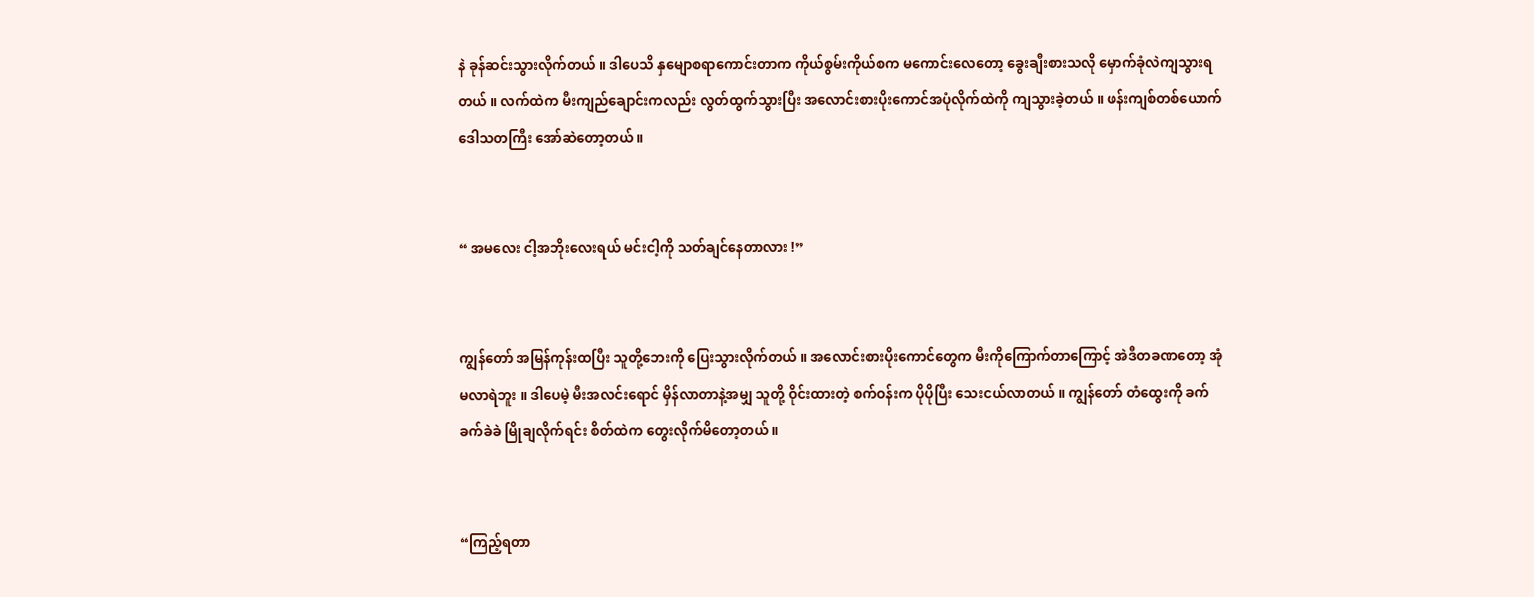နဲ ခုန်ဆင်းသွားလိုက်တယ် ။ ဒါပေသိ နှမျောစရာကောင်းတာက ကိုယ်စွမ်းကိုယ်စက မကောင်းလေတော့ ခွေးချီးစားသလို မှောက်ခုံလဲကျသွားရတယ် ။ လက်ထဲက မီးကျည်ချောင်းကလည်း လွတ်ထွက်သွားပြီး အလောင်းစားပိုးကောင်အပုံလိုက်ထဲကို ကျသွားခဲ့တယ် ။ ဖန်းကျစ်တစ်ယောက် ဒေါသတကြီး အော်ဆဲတော့တယ် ။


“ အမလေး ငါ့အဘိုးလေးရယ် မင်းငါ့ကို သတ်ချင်နေတာလား !”


ကျွန်တော် အမြန်ကုန်းထပြီး သူတို့ဘေးကို ပြေးသွားလိုက်တယ် ။ အလောင်းစားပိုးကောင်တွေက မီးကိုကြောက်တာကြောင့် အဲဒီတခဏတော့ အုံမလာရဲဘူး ။ ဒါပေမဲ့ မီးအလင်းရောင် မှိန်လာတာနဲ့အမျှ သူတို့ ဝိုင်းထားတဲ့ စက်ဝန်းက ပိုပိုပြီး သေးငယ်လာတယ် ။ ကျွန်တော် တံထွေးကို ခက်ခက်ခဲခဲ မြိုချလိုက်ရင်း စိတ်ထဲက တွေးလိုက်မိတော့တယ် ။


“ကြည့်ရတာ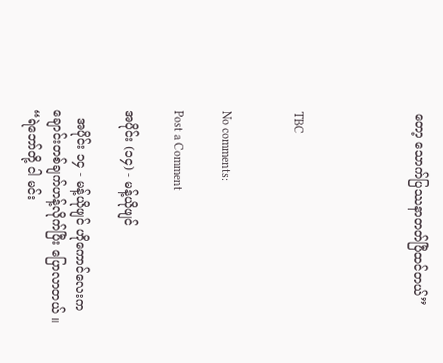တော့ သောက်ပြဿနာတတ်ပြီထင်တယ်”




TBC


No comments:

Post a Comment

အပိုင်း (၁၄) - မန့်ယိုဖျင်

  အပိုင်း ၁၄ - မန့်ယိုဖျင် ဟိုကောင်လေးက ချောင်းတစ်ချက်ဟန့်လိုက်ပြီး ပြောလာတယ် ။ “ရဲဘော်တို့ ငါ မင်း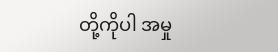တို့ကိုပါ အမှု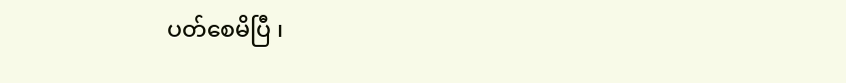ပတ်စေမိပြီ ၊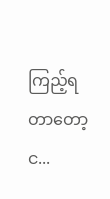ကြည့်ရတာတော့ င...